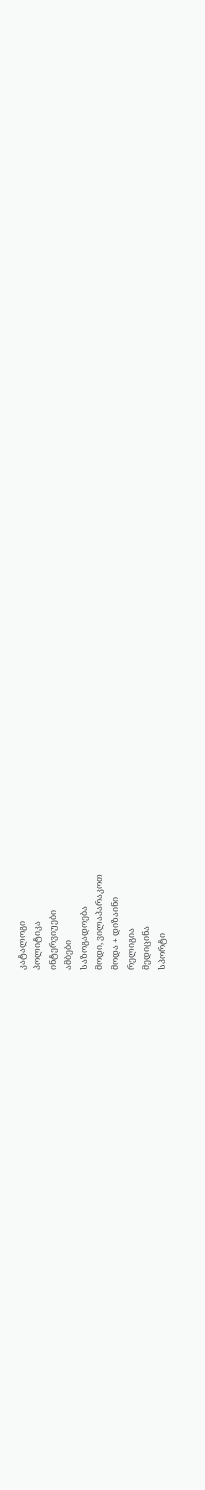კატალოგი
პოლიტიკა
ინტერვიუები
ამბები
საზოგადოება
მოდი, ვილაპარაკოთ
მოდა + დიზაინი
რელიგია
მედიცინა
სპორტი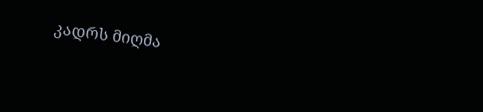კადრს მიღმა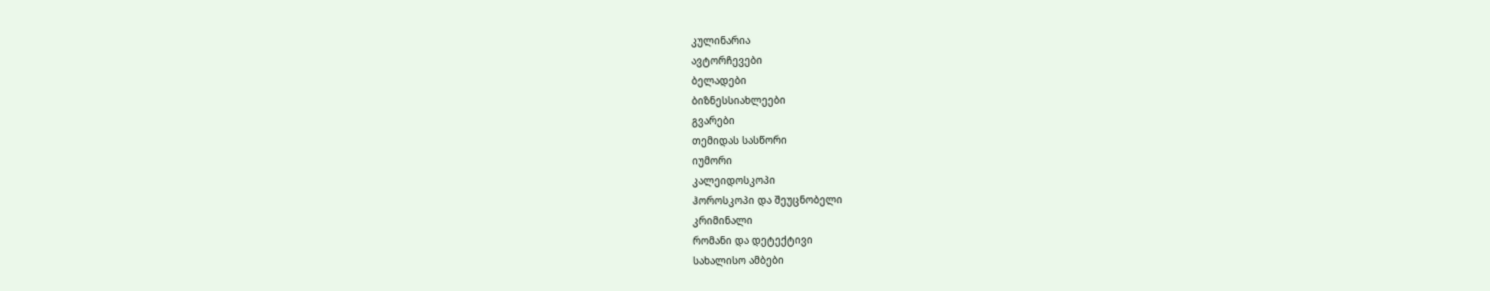კულინარია
ავტორჩევები
ბელადები
ბიზნესსიახლეები
გვარები
თემიდას სასწორი
იუმორი
კალეიდოსკოპი
ჰოროსკოპი და შეუცნობელი
კრიმინალი
რომანი და დეტექტივი
სახალისო ამბები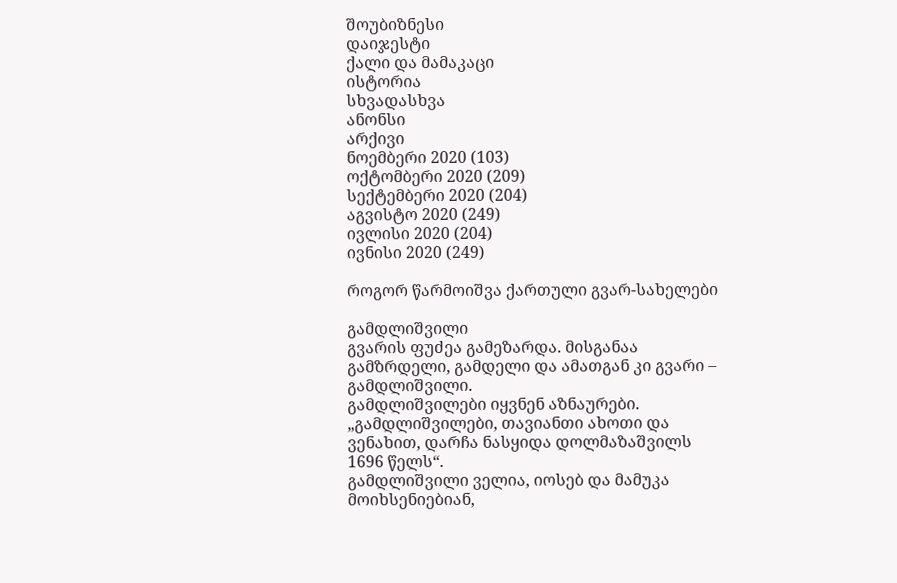შოუბიზნესი
დაიჯესტი
ქალი და მამაკაცი
ისტორია
სხვადასხვა
ანონსი
არქივი
ნოემბერი 2020 (103)
ოქტომბერი 2020 (209)
სექტემბერი 2020 (204)
აგვისტო 2020 (249)
ივლისი 2020 (204)
ივნისი 2020 (249)

როგორ წარმოიშვა ქართული გვარ-სახელები

გამდლიშვილი
გვარის ფუძეა გამეზარდა. მისგანაა გამზრდელი, გამდელი და ამათგან კი გვარი – გამდლიშვილი.
გამდლიშვილები იყვნენ აზნაურები.
„გამდლიშვილები, თავიანთი ახოთი და ვენახით, დარჩა ნასყიდა დოლმაზაშვილს 1696 წელს“.
გამდლიშვილი ველია, იოსებ და მამუკა მოიხსენიებიან,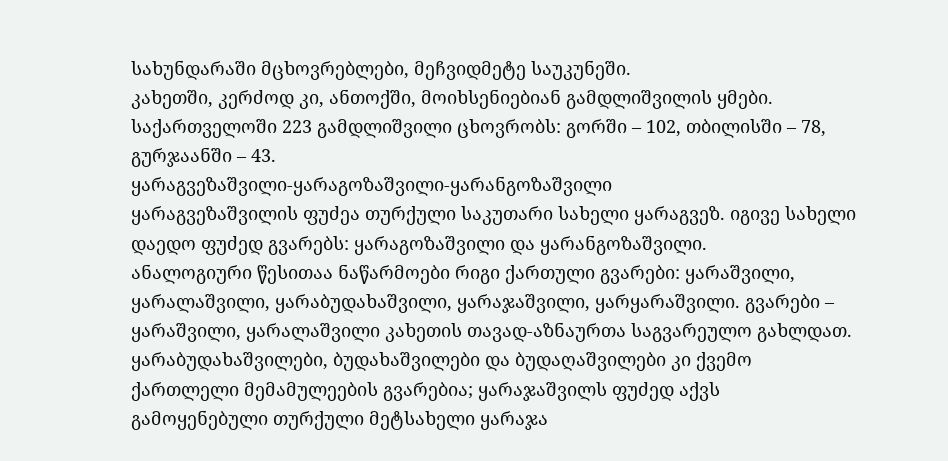სახუნდარაში მცხოვრებლები, მეჩვიდმეტე საუკუნეში.
კახეთში, კერძოდ კი, ანთოქში, მოიხსენიებიან გამდლიშვილის ყმები.
საქართველოში 223 გამდლიშვილი ცხოვრობს: გორში – 102, თბილისში – 78, გურჯაანში – 43.
ყარაგვეზაშვილი-ყარაგოზაშვილი-ყარანგოზაშვილი
ყარაგვეზაშვილის ფუძეა თურქული საკუთარი სახელი ყარაგვეზ. იგივე სახელი დაედო ფუძედ გვარებს: ყარაგოზაშვილი და ყარანგოზაშვილი.
ანალოგიური წესითაა ნაწარმოები რიგი ქართული გვარები: ყარაშვილი, ყარალაშვილი, ყარაბუდახაშვილი, ყარაჯაშვილი, ყარყარაშვილი. გვარები – ყარაშვილი, ყარალაშვილი კახეთის თავად-აზნაურთა საგვარეულო გახლდათ. ყარაბუდახაშვილები, ბუდახაშვილები და ბუდაღაშვილები კი ქვემო ქართლელი მემამულეების გვარებია; ყარაჯაშვილს ფუძედ აქვს გამოყენებული თურქული მეტსახელი ყარაჯა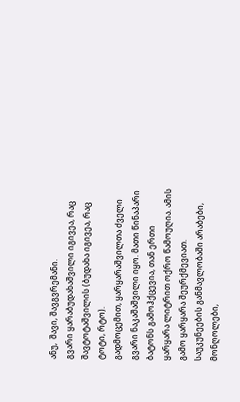ანუ,  შავი, შავგვრემანი.
გვარი ყარაბუდახაშვილი იგივეა, რაც შავტოტაშვილის (ბუდახა იგივეა, რაც ტოტი, რტო).
გადმოცემით, ყარყარაშვილთა ძველი გვარი ნაკაშაშვილი იყო. მათი წინაპარი ბატონს გამოჰქცევია, თან ერთი ყარყარა ლიტრით ოქრო წამოუღია. ამის გამო ყარყარა შეურქმევიათ.
საუკუნეების განმავლობაში არაბები, მონღოლები,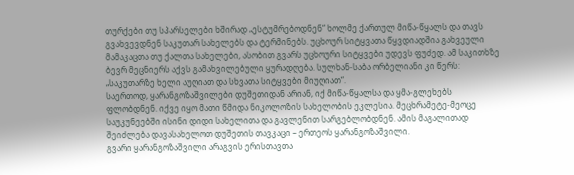თურქები თუ სპარსელები ხშირად „ესტუმრებოდნენ“ ხოლმე ქართულ მიწა-წყალს და თავს გვახვევდნენ საკუთარ სახელებს და ტერმინებს. უცხოურ სიტყვათა წყვდიადშია გახვეული მამაკაცთა თუ ქალთა სახელები, ასობით გვარს უცხოური სიტყვები უდევს ფუძედ. ამ საკითხზე ბევრ მეცნიერს აქვს გამახვილებული ყურადღება. სულხან-საბა ორბელიანი კი წერს: „საკუთარზე ხელი აუღიათ და სხვათა სიტყვები მიუღიათ“.
საერთოდ, ყარანგოზაშვილები დუშეთიდან არიან, იქ მიწა-წყალსა და ყმა-გლეხებს ფლობდნენ. იქვე იყო მათი წმიდა ნიკოლოზის სახელობის ეკლესია. მეცხრამეტე-მეოცე საუკუნეებში ისინი დიდი სახელითა და გავლენით სარგებლობდნენ. ამის მაგალითად შეიძლება დავასახელოთ დუშეთის თავკაცი – ერთეოს ყარანგოზაშვილი.
გვარი ყარანგოზაშვილი არაგვის ერისთავთა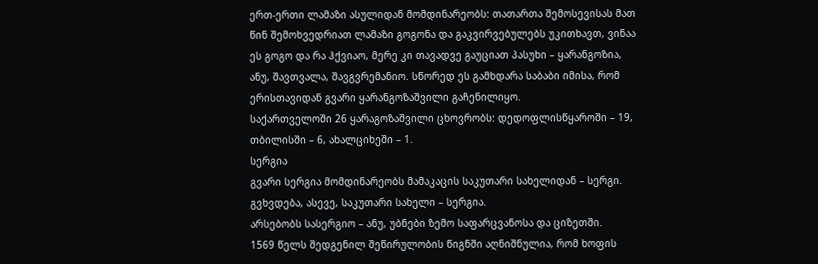ერთ-ერთი ლამაზი ასულიდან მომდინარეობს: თათართა შემოსევისას მათ წინ შემოხვედრიათ ლამაზი გოგონა და გაკვირვებულებს უკითხავთ, ვინაა ეს გოგო და რა ჰქვიაო, მერე კი თავადვე გაუციათ პასუხი – ყარანგოზია, ანუ, შავთვალა, შავგვრემანიო. სწორედ ეს გამხდარა საბაბი იმისა, რომ ერისთავიდან გვარი ყარანგოზაშვილი გაჩენილიყო.
საქართველოში 26 ყარაგოზაშვილი ცხოვრობს: დედოფლისწყაროში – 19, თბილისში – 6, ახალციხეში – 1.
სერგია
გვარი სერგია მომდინარეობს მამაკაცის საკუთარი სახელიდან – სერგი. გვხვდება, ასევე, საკუთარი სახელი – სერგია.
არსებობს სასერგიო – ანუ, უბნები ზემო საფარცვანოსა და ციზეთში.
1569 წელს შედგენილ შეწირულობის წიგნში აღნიშნულია, რომ ხოფის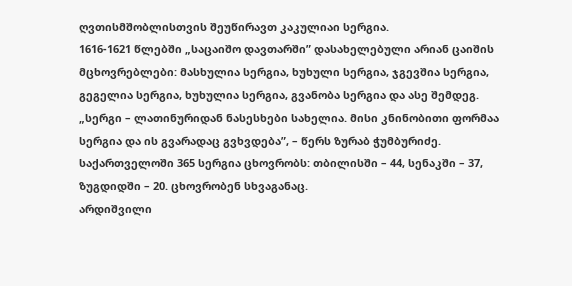ღვთისმშობლისთვის შეუწირავთ კაკულიაი სერგია.
1616-1621 წლებში „საცაიშო დავთარში” დასახელებული არიან ცაიშის მცხოვრებლები: მასხულია სერგია, ხუხული სერგია, ჯგევშია სერგია, გეგელია სერგია, ხუხულია სერგია, გვანობა სერგია და ასე შემდეგ.
„სერგი – ლათინურიდან ნასესხები სახელია. მისი კნინობითი ფორმაა სერგია და ის გვარადაც გვხვდება”, – წერს ზურაბ ჭუმბურიძე.
საქართველოში 365 სერგია ცხოვრობს: თბილისში – 44, სენაკში – 37, ზუგდიდში – 20. ცხოვრობენ სხვაგანაც.
არდიშვილი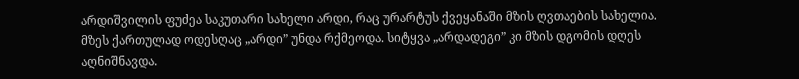არდიშვილის ფუძეა საკუთარი სახელი არდი, რაც ურარტუს ქვეყანაში მზის ღვთაების სახელია. მზეს ქართულად ოდესღაც „არდი” უნდა რქმეოდა. სიტყვა „არდადეგი” კი მზის დგომის დღეს აღნიშნავდა.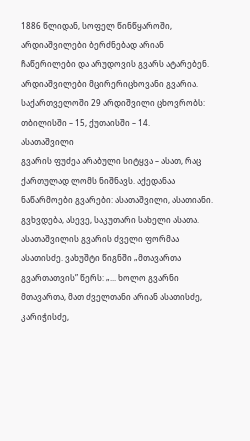1886 წლიდან, სოფელ წინწყაროში, არდიაშვილები ბერძნებად არიან ჩაწერილები და არუდოვის გვარს ატარებენ.
არდიაშვილები მცირერიცხოვანი გვარია.
საქართველოში 29 არდიშვილი ცხოვრობს: თბილისში – 15, ქუთაისში – 14.
ასათაშვილი
გვარის ფუძეა არაბული სიტყვა – ასათ, რაც ქართულად ლომს ნიშნავს. აქედანაა ნაწარმოები გვარები: ასათაშვილი, ასათიანი.
გვხვდება, ასევე, საკუთარი სახელი ასათა.
ასათაშვილის გვარის ძველი ფორმაა ასათისძე. ვახუშტი წიგნში „მთავართა გვართათვის” წერს: „... ხოლო გვარნი მთავართა, მათ ძველთანი არიან ასათისძე, კარიჭისძე,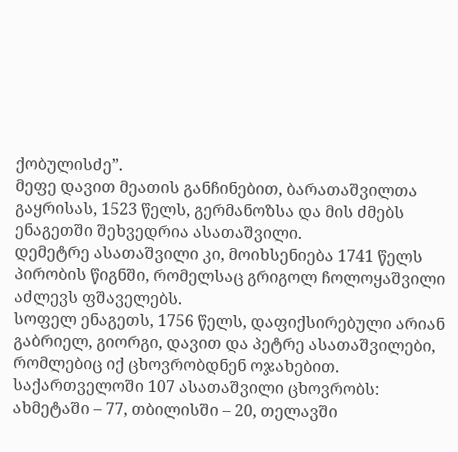ქობულისძე”.
მეფე დავით მეათის განჩინებით, ბარათაშვილთა გაყრისას, 1523 წელს, გერმანოზსა და მის ძმებს ენაგეთში შეხვედრია ასათაშვილი.
დემეტრე ასათაშვილი კი, მოიხსენიება 1741 წელს პირობის წიგნში, რომელსაც გრიგოლ ჩოლოყაშვილი აძლევს ფშაველებს.
სოფელ ენაგეთს, 1756 წელს, დაფიქსირებული არიან გაბრიელ, გიორგი, დავით და პეტრე ასათაშვილები, რომლებიც იქ ცხოვრობდნენ ოჯახებით.
საქართველოში 107 ასათაშვილი ცხოვრობს: ახმეტაში – 77, თბილისში – 20, თელავში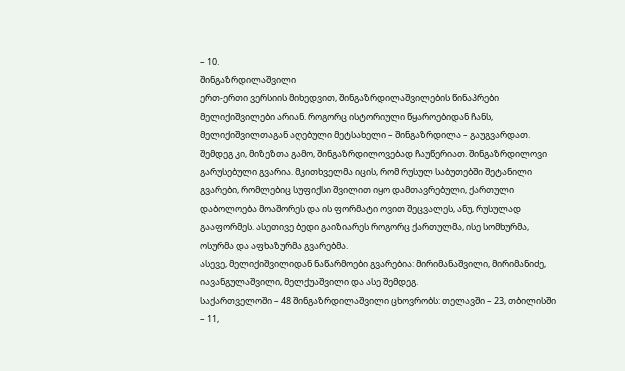– 10.
შინგაზრდილაშვილი
ერთ-ერთი ვერსიის მიხედვით, შინგაზრდილაშვილების წინაპრები მელიქიშვილები არიან. როგორც ისტორიული წყაროებიდან ჩანს, მელიქიშვილთაგან აღებული მეტსახელი – შინგაზრდილა – გაუგვარდათ. შემდეგ კი, მიზეზთა გამო, შინგაზრდილოვებად ჩაუწერიათ. შინგაზრდილოვი გარუსებული გვარია. მკითხველმა იცის, რომ რუსულ საბუთებში შეტანილი გვარები, რომლებიც სუფიქსი შვილით იყო დამთავრებული, ქართული დაბოლოება მოაშორეს და ის ფორმატი ოვით შეცვალეს, ანუ, რუსულად გააფორმეს. ასეთივე ბედი გაიზიარეს როგორც ქართულმა, ისე სომხურმა, ოსურმა და აფხაზურმა გვარებმა.
ასევე, მელიქიშვილიდან ნაწარმოები გვარებია: მირიმანაშვილი, მირიმანიძე, იავანგულაშვილი, მელქუაშვილი და ასე შემდეგ.
საქართველოში – 48 შინგაზრდილაშვილი ცხოვრობს: თელავში – 23, თბილისში – 11,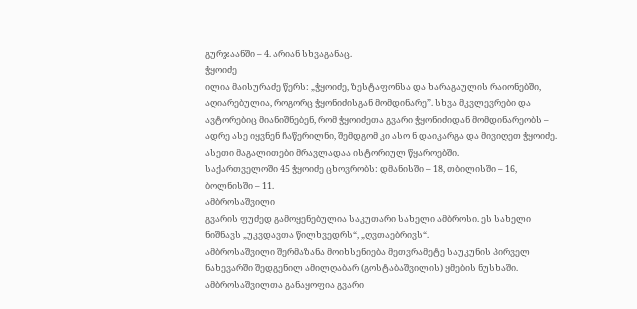გურჯაანში – 4. არიან სხვაგანაც.
ჭყოიძე
ილია მაისურაძე წერს: „ჭყოიძე, ზესტაფონსა და ხარაგაულის რაიონებში, აღიარებულია, როგორც ჭყონიძისგან მომდინარე”. სხვა მკვლევრები და ავტორებიც მიანიშნებენ, რომ ჭყოიძეთა გვარი ჭყონიძიდან მომდინარეობს – ადრე ასე იყვნენ ჩაწერილნი, შემდგომ კი ასო ნ დაიკარგა და მივიღეთ ჭყოიძე. ასეთი მაგალითები მრავლადაა ისტორიულ წყაროებში.
საქართველოში 45 ჭყოიძე ცხოვრობს: დმანისში – 18, თბილისში – 16, ბოლნისში – 11.
ამბროსაშვილი
გვარის ფუძედ გამოყენებულია საკუთარი სახელი ამბროსი. ეს სახელი ნიშნავს „უკვდავთა წილხვედრს“, „ღვთაებრივს“.
ამბროსაშვილი შერმაზანა მოიხსენიება მეთვრამეტე საუკუნის პირველ ნახევარში შედგენილ ამილღაბარ (გოსტაბაშვილის) ყმების ნუსხაში.
ამბროსაშვილთა განაყოფია გვარი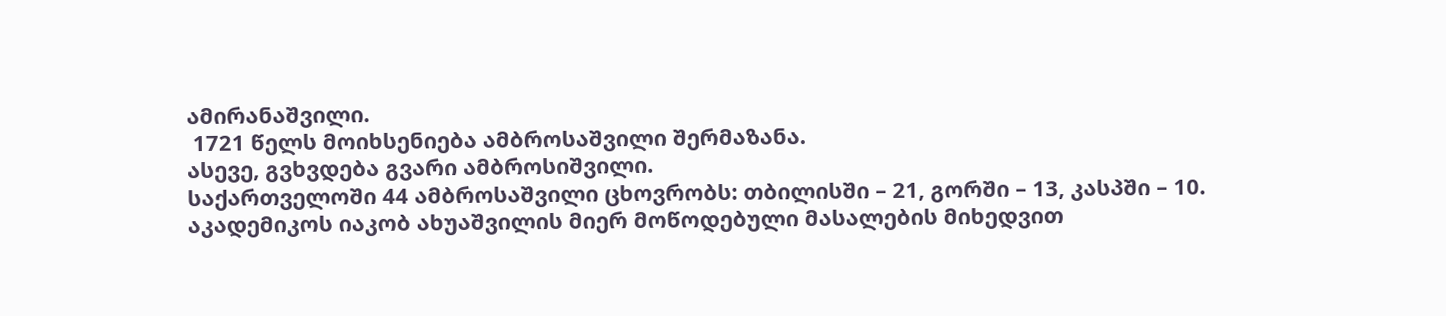ამირანაშვილი.
 1721 წელს მოიხსენიება ამბროსაშვილი შერმაზანა.
ასევე, გვხვდება გვარი ამბროსიშვილი.
საქართველოში 44 ამბროსაშვილი ცხოვრობს: თბილისში – 21, გორში – 13, კასპში – 10.
აკადემიკოს იაკობ ახუაშვილის მიერ მოწოდებული მასალების მიხედვით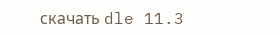скачать dle 11.3